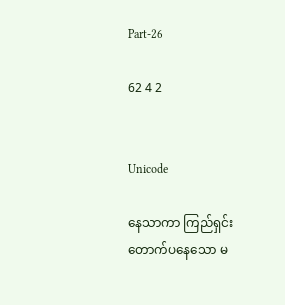Part-26

62 4 2


Unicode

နေသာကာ ကြည်ရှင်းတောက်ပနေသော မ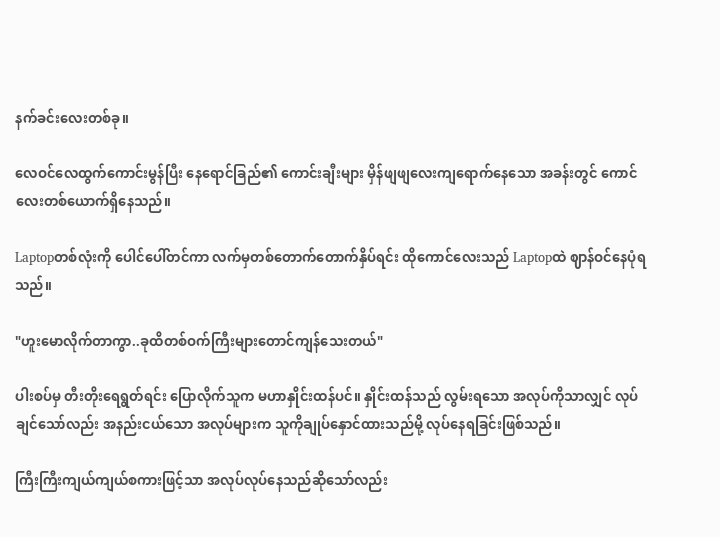နက်ခင်းလေးတစ်ခု။

လေဝင်လေထွက်ကောင်းမွန်ပြီး နေရောင်ခြည်၏ ကောင်းချီးများ မှိန်ဖျဖျလေးကျရောက်နေသော အခန်းတွင် ကောင်လေးတစ်ယောက်ရှိနေသည်။

Laptopတစ်လုံးကို ပေါင်ပေါ်တင်ကာ လက်မှတစ်တောက်တောက်နှိပ်ရင်း ထိုကောင်လေးသည် Laptopထဲ ဈာန်ဝင်နေပုံရသည်။

"ဟူးမောလိုက်တာကွာ..ခုထိတစ်ဝက်ကြီးများတောင်ကျန်သေးတယ်"

ပါးစပ်မှ တီးတိုးရေရွတ်ရင်း ပြောလိုက်သူက မဟာနှိုင်းထန်ပင်။ နှိုင်းထန်သည် လွမ်းရသော အလုပ်ကိုသာလျှင် လုပ်ချင်သော်လည်း အနည်းငယ်သော အလုပ်များက သူကိုချုပ်နှောင်ထားသည်မို့ လုပ်နေရခြင်းဖြစ်သည်။

ကြီးကြီးကျယ်ကျယ်စကားဖြင့်သာ အလုပ်လုပ်နေသည်ဆိုသော်လည်း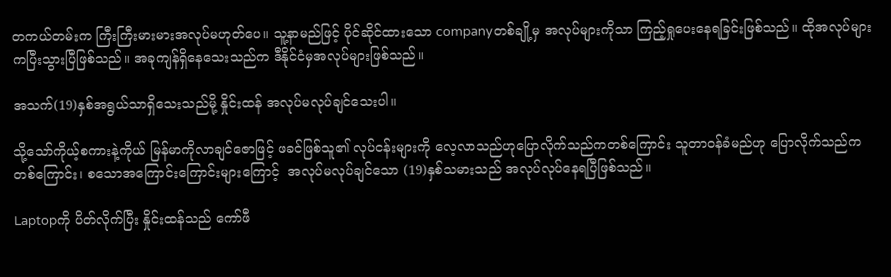တကယ်တမ်းက ကြီးကြီးမားမားအလုပ်မဟုတ်ပေ။ သူ့နာမည်ဖြင့် ပိုင်ဆိုင်ထားသော companyတစ်ချို့မှ အလုပ်များကိုသာ ကြည့်ရှုပေးနေရခြင်းဖြစ်သည်။ ထိုအလုပ်များကပြီးသွားပြီဖြစ်သည်။ အခုကျန်ရှိနေသေးသည်က ဒီနိုင်ငံမှအလုပ်များဖြစ်သည်။

အသက်(19)နှစ်အရွယ်သာရှိသေးသည်မို့ နှိုင်းထန် အလုပ်မလုပ်ချင်သေးပါ။

သို့သော်ကိုယ့်စကားနဲ့ကိုယ် မြန်မာကိုလာချင်ဇောဖြင့် ဖခင်ဖြစ်သူ၏ လုပ်ငန်းများကို လေ့လာသည်ဟုပြောလိုက်သည်ကတစ်ကြောင်း သူတာဝန်ခံမည်ဟု ပြောလိုက်သည်က တစ်ကြောင်း၊ စသောအကြောင်းကြောင်းများကြောင့်  အလုပ်မလုပ်ချင်သော (19)နှစ်သမားသည် အလုပ်လုပ်နေရပြီဖြစ်သည်။

Laptopကို ပိတ်လိုက်ပြီး နှိုင်းထန်သည် ကော်ဖီ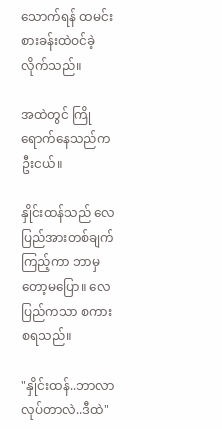သောက်ရန် ထမင်းစားခန်းထဲဝင်ခဲ့လိုက်သည်။

အထဲတွင် ကြိုရောက်နေသည်က ဦးငယ်။

နှိုင်းထန်သည် လေပြည်အားတစ်ချက်ကြည့်ကာ ဘာမှတော့မပြော။ လေပြည်ကသာ စကားစရသည်။

"နှိုင်းထန်..ဘာလာလုပ်တာလဲ..ဒီထဲ"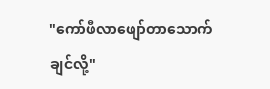"ကော်ဖီလာဖျော်တာသောက်ချင်လို့"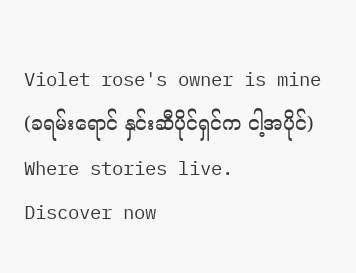Violet rose's owner is mine (ခရမ်းရောင် နှင်းဆီပိုင်ရှင်က ငါ့အပိုင်) Where stories live. Discover now